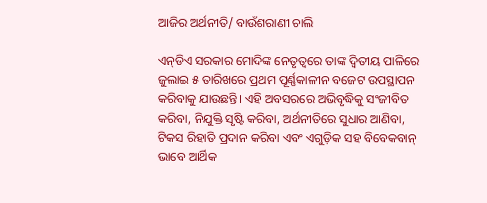ଆଜିର ଅର୍ଥନୀତି/ ବାଉଁଶରାଣୀ ଚାଲି

ଏନ୍‌ଡିଏ ସରକାର ମୋଦିଙ୍କ ନେତୃତ୍ୱରେ ତାଙ୍କ ଦ୍ୱିତୀୟ ପାଳିରେ ଜୁଲାଇ ୫ ତାରିଖରେ ପ୍ରଥମ ପୂର୍ଣ୍ଣକାଳୀନ ବଜେଟ ଉପସ୍ଥାପନ କରିବାକୁ ଯାଉଛନ୍ତି। ଏହି ଅବସରରେ ଅଭିବୃଦ୍ଧିକୁ ସଂଜୀବିତ କରିବା, ନିଯୁକ୍ତି ସୃଷ୍ଟି କରିବା, ଅର୍ଥନୀତିରେ ସୁଧାର ଆଣିବା, ଟିକସ ରିହାତି ପ୍ରଦାନ କରିବା ଏବଂ ଏଗୁଡ଼ିକ ସହ ବିବେକବାନ୍‌ ଭାବେ ଆର୍ଥିକ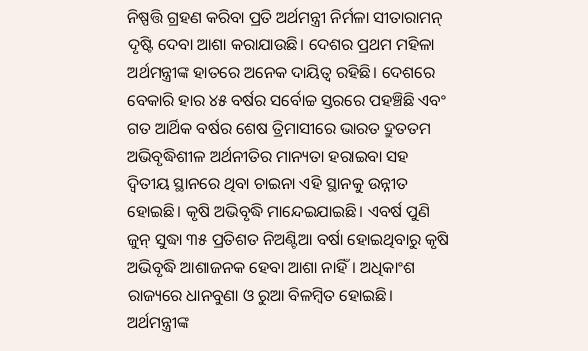ନିଷ୍ପତ୍ତି ଗ୍ରହଣ କରିବା ପ୍ରତି ଅର୍ଥମନ୍ତ୍ରୀ ନିର୍ମଳା ସୀତାରାମନ୍‌ ଦୃଷ୍ଟି ଦେବା ଆଶା କରାଯାଉଛି। ଦେଶର ପ୍ରଥମ ମହିଳା ଅର୍ଥମନ୍ତ୍ରୀଙ୍କ ହାତରେ ଅନେକ ଦାୟିତ୍ୱ ରହିଛି। ଦେଶରେ ବେକାରି ହାର ୪୫ ବର୍ଷର ସର୍ବୋଚ୍ଚ ସ୍ତରରେ ପହଞ୍ଚିଛି ଏବଂ ଗତ ଆର୍ଥିକ ବର୍ଷର ଶେଷ ତ୍ରିମାସୀରେ ଭାରତ ଦ୍ରୁତତମ ଅଭିବୃଦ୍ଧିଶୀଳ ଅର୍ଥନୀତିର ମାନ୍ୟତା ହରାଇବା ସହ ଦ୍ୱିତୀୟ ସ୍ଥାନରେ ଥିବା ଚାଇନା ଏହି ସ୍ଥାନକୁ ଉନ୍ନୀତ ହୋଇଛି। କୃଷି ଅଭିବୃଦ୍ଧି ମାନ୍ଦେଇଯାଇଛି। ଏବର୍ଷ ପୁଣି ଜୁନ୍‌ ସୁଦ୍ଧା ୩୫ ପ୍ରତିଶତ ନିଅଣ୍ଟିଆ ବର୍ଷା ହୋଇଥିବାରୁ କୃଷି ଅଭିବୃଦ୍ଧି ଆଶାଜନକ ହେବା ଆଶା ନାହିଁ। ଅଧିକାଂଶ ରାଜ୍ୟରେ ଧାନବୁଣା ଓ ରୁଆ ବିଳମ୍ବିତ ହୋଇଛି। ଅର୍ଥମନ୍ତ୍ରୀଙ୍କ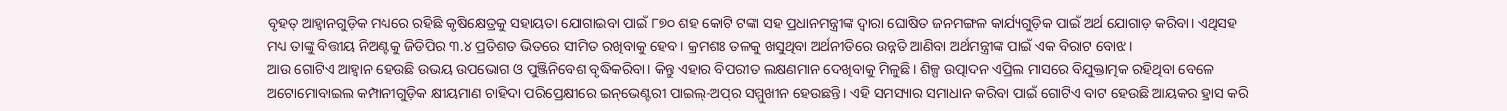ବୃହତ୍‌ ଆହ୍ବାନଗୁଡ଼ିକ ମଧ୍ୟରେ ରହିଛି କୃଷିକ୍ଷେତ୍ରକୁ ସହାୟତା ଯୋଗାଇବା ପାଇଁ ୮୭୦ ଶହ କୋଟି ଟଙ୍କା ସହ ପ୍ରଧାନମନ୍ତ୍ରୀଙ୍କ ଦ୍ୱାରା ଘୋଷିତ ଜନମଙ୍ଗଳ କାର୍ଯ୍ୟଗୁଡ଼ିକ ପାଇଁ ଅର୍ଥ ଯୋଗାଡ଼ କରିବା। ଏଥିସହ ମଧ୍ୟ ତାଙ୍କୁ ବିତ୍ତୀୟ ନିଅଣ୍ଟକୁ ଜିଡିପିର ୩.୪ ପ୍ରତିଶତ ଭିତରେ ସୀମିତ ରଖିବାକୁ ହେବ। କ୍ରମଶଃ ତଳକୁ ଖସୁଥିବା ଅର୍ଥନୀତିରେ ଉନ୍ନତି ଆଣିବା ଅର୍ଥମନ୍ତ୍ରୀଙ୍କ ପାଇଁ ଏକ ବିରାଟ ବୋଝ।
ଆଉ ଗୋଟିଏ ଆହ୍ବାନ ହେଉଛି ଉଭୟ ଉପଭୋଗ ଓ ପୁଞ୍ଜିନିବେଶ ବୃଦ୍ଧିକରିବା। କିନ୍ତୁ ଏହାର ବିପରୀତ ଲକ୍ଷଣମାନ ଦେଖିବାକୁ ମିଳୁଛି। ଶିଳ୍ପ ଉତ୍ପାଦନ ଏପ୍ରିଲ ମାସରେ ବିଯୁକ୍ତାତ୍ମକ ରହିଥିବା ବେଳେ ଅଟୋମୋବାଇଲ କମ୍ପାନୀଗୁଡ଼ିକ କ୍ଷୀୟମାଣ ଚାହିଦା ପରିପ୍ରେକ୍ଷୀରେ ଇନ୍‌ଭେଣ୍ଟରୀ ପାଇଲ୍‌-ଅପ୍‌ର ସମ୍ମୁଖୀନ ହେଉଛନ୍ତି। ଏହି ସମସ୍ୟାର ସମାଧାନ କରିବା ପାଇଁ ଗୋଟିଏ ବାଟ ହେଉଛି ଆୟକର ହ୍ରାସ କରି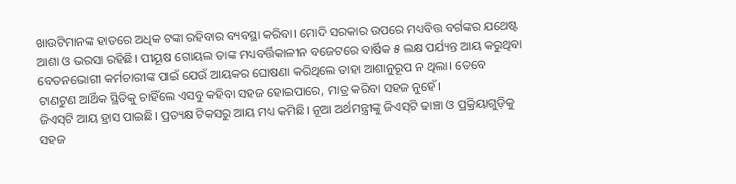ଖାଉଟିମାନଙ୍କ ହାତରେ ଅଧିକ ଟଙ୍କା ରହିବାର ବ୍ୟବସ୍ଥା କରିବା। ମୋଦି ସରକାର ଉପରେ ମଧ୍ୟବିତ୍ତ ବର୍ଗଙ୍କର ଯଥେଷ୍ଟ ଆଶା ଓ ଭରସା ରହିଛି। ପୀୟୂଷ ଗୋୟଲ ତାଙ୍କ ମଧ୍ୟବର୍ତ୍ତିକାଳୀନ ବଜେଟରେ ବାର୍ଷିକ ୫ ଲକ୍ଷ ପର୍ଯ୍ୟନ୍ତ ଆୟ କରୁଥିବା ବେତନଭୋଗୀ କର୍ମଚାରୀଙ୍କ ପାଇଁ ଯେଉଁ ଆୟକର ଘୋଷଣା କରିଥିଲେ ତାହା ଆଶାନୁରୂପ ନ ଥିଲା। ତେବେ ଟାଣଟୁଣ ଆର୍ଥିକ ସ୍ଥିତିକୁ ଚାହିଁଲେ ଏସବୁ କହିବା ସହଜ ହୋଇପାରେ, ମାତ୍ର କରିବା ସହଜ ନୁହେଁ।
ଜିଏସ୍‌ଟି ଆୟ ହ୍ରାସ ପାଇଛି। ପ୍ରତ୍ୟକ୍ଷ ଟିକସରୁ ଆୟ ମଧ୍ୟ କମିଛି। ନୂଆ ଅର୍ଥମନ୍ତ୍ରୀଙ୍କୁ ଜିଏସ୍‌ଟି ଢାଞ୍ଚା ଓ ପ୍ରକ୍ରିୟାଗୁଡ଼ିକୁ ସହଜ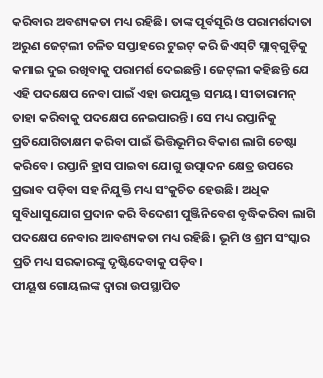କରିବାର ଅବଶ୍ୟକତା ମଧ୍ୟ ରହିଛି। ତାଙ୍କ ପୂର୍ବସୂରି ଓ ପରାମର୍ଶଦାତା ଅରୁଣ ଜେଟ୍‌ଲୀ ଚଳିତ ସପ୍ତାହରେ ଟୁଇଟ୍‌ କରି ଜିଏସ୍‌ଟି ସ୍ଲାବ୍‌ଗୁଡ଼ିକୁ କମାଇ ଦୁଇ ରଖିବାକୁ ପରାମର୍ଶ ଦେଇଛନ୍ତି। ଜେଟ୍‌ଲୀ କହିଛନ୍ତି ଯେ ଏହି ପଦକ୍ଷେପ ନେବା ପାଇଁ ଏହା ଉପଯୁକ୍ତ ସମୟ। ସୀତାରାମନ୍‌ ତାହା କରିବାକୁ ପଦକ୍ଷେପ ନେଇପାରନ୍ତି। ସେ ମଧ୍ୟ ରପ୍ତାନିକୁ ପ୍ରତିଯୋଗିତାକ୍ଷମ କରିବା ପାଇଁ ଭିତ୍ତିଭୂମିର ବିକାଶ ଲାଗି ଚେଷ୍ଟା କରିବେ। ରପ୍ତାନି ହ୍ରାସ ପାଇବା ଯୋଗୁ ଉତ୍ପାଦନ କ୍ଷେତ୍ର ଉପରେ ପ୍ରଭାବ ପଡ଼ିବା ସହ ନିଯୁକ୍ତି ମଧ୍ୟ ସଂକୁଚିତ ହେଉଛି। ଅଧିକ ସୁବିଧାସୁଯୋଗ ପ୍ରଦାନ କରି ବିଦେଶୀ ପୁଞ୍ଜିନିବେଶ ବୃଦ୍ଧିକରିବା ଲାଗି ପଦକ୍ଷେପ ନେବାର ଆବଶ୍ୟକତା ମଧ୍ୟ ରହିଛି। ଭୂମି ଓ ଶ୍ରମ ସଂସ୍କାର ପ୍ରତି ମଧ୍ୟ ସରକାରଙ୍କୁ ଦୃଷ୍ଟିଦେବାକୁ ପଡ଼ିବ।
ପୀୟୂଷ ଗୋୟଲଙ୍କ ଦ୍ୱାରା ଉପସ୍ଥାପିତ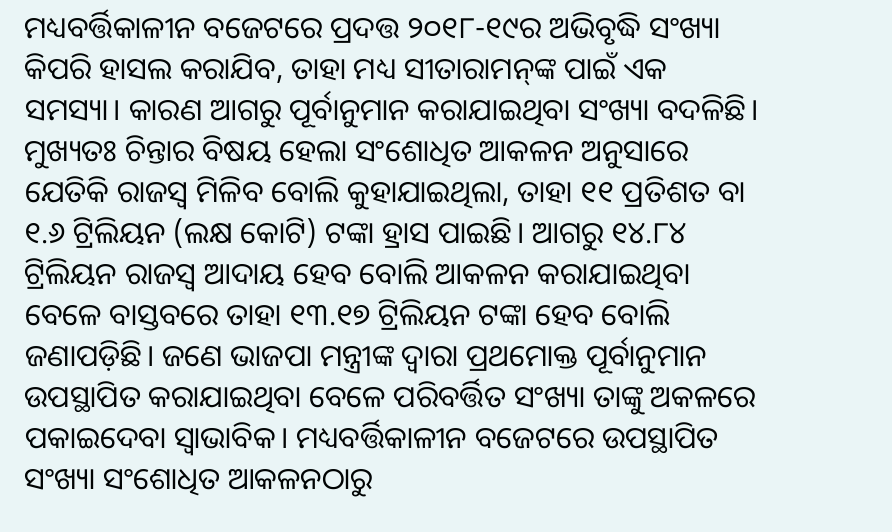ମଧ୍ୟବର୍ତ୍ତିକାଳୀନ ବଜେଟରେ ପ୍ରଦତ୍ତ ୨୦୧୮-୧୯ର ଅଭିବୃଦ୍ଧି ସଂଖ୍ୟା କିପରି ହାସଲ କରାଯିବ, ତାହା ମଧ୍ୟ ସୀତାରାମନ୍‌ଙ୍କ ପାଇଁ ଏକ ସମସ୍ୟା। କାରଣ ଆଗରୁ ପୂର୍ବାନୁମାନ କରାଯାଇଥିବା ସଂଖ୍ୟା ବଦଳିଛି। ମୁଖ୍ୟତଃ ଚିନ୍ତାର ବିଷୟ ହେଲା ସଂଶୋଧିତ ଆକଳନ ଅନୁସାରେ ଯେତିକି ରାଜସ୍ବ ମିଳିବ ବୋଲି କୁହାଯାଇଥିଲା, ତାହା ୧୧ ପ୍ରତିଶତ ବା ୧.୬ ଟ୍ରିଲିୟନ (ଲକ୍ଷ କୋଟି) ଟଙ୍କା ହ୍ରାସ ପାଇଛି। ଆଗରୁ ୧୪.୮୪ ଟ୍ରିଲିୟନ ରାଜସ୍ବ ଆଦାୟ ହେବ ବୋଲି ଆକଳନ କରାଯାଇଥିବା ବେଳେ ବାସ୍ତବରେ ତାହା ୧୩.୧୭ ଟ୍ରିଲିୟନ ଟଙ୍କା ହେବ ବୋଲି ଜଣାପଡ଼ିଛି। ଜଣେ ଭାଜପା ମନ୍ତ୍ରୀଙ୍କ ଦ୍ୱାରା ପ୍ରଥମୋକ୍ତ ପୂର୍ବାନୁମାନ ଉପସ୍ଥାପିତ କରାଯାଇଥିବା ବେଳେ ପରିବର୍ତ୍ତିତ ସଂଖ୍ୟା ତାଙ୍କୁ ଅକଳରେ ପକାଇଦେବା ସ୍ବାଭାବିକ। ମଧ୍ୟବର୍ତ୍ତିକାଳୀନ ବଜେଟରେ ଉପସ୍ଥାପିତ ସଂଖ୍ୟା ସଂଶୋଧିତ ଆକଳନଠାରୁ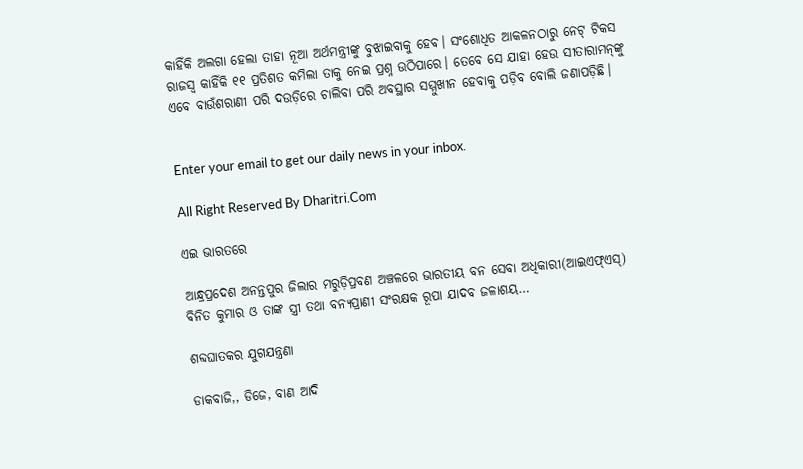କାହିଁକି ଅଲଗା ହେଲା ତାହା ନୂଆ ଅର୍ଥମନ୍ତ୍ରୀଙ୍କୁ ବୁଝାଇବାକୁ ହେବ। ସଂଶୋଧିତ ଆକଳନଠାରୁ ନେଟ୍‌ ଟିକସ ରାଜସ୍ବ କାହିଁକି ୧୧ ପ୍ରତିଶତ କମିଲା ତାକୁ ନେଇ ପ୍ରଶ୍ନ ଉଠିପାରେ। ତେବେ ସେ ଯାହା ହେଉ ସୀତାରାମନ୍‌ଙ୍କୁ ଏବେ ବାଉଁଶରାଣୀ ପରି ଦଉଡ଼ିରେ ଚାଲିବା ପରି ଅବସ୍ଥାର ସମ୍ମୁଖୀନ ହେବାକୁ ପଡ଼ିବ ବୋଲି ଜଣାପଡ଼ିଛି।


Enter your email to get our daily news in your inbox.

All Right Reserved By Dharitri.Com

ଏଇ ଭାରତରେ

ଆନ୍ଧ୍ରପ୍ରଦେଶ ଅନନ୍ତପୁର ଜିଲାର ମରୁଡ଼ିପ୍ରବଣ ଅଞ୍ଚଳରେ ଭାରତୀୟ ବନ ସେବା ଅଧିକାରୀ(ଆଇଏଫ୍‌ଏସ୍‌) ବିନିତ କୁମାର ଓ ତାଙ୍କ ସ୍ତ୍ରୀ ତଥା ବନ୍ୟପ୍ରାଣୀ ସଂରକ୍ଷକ ରୂପା ଯାଦବ ଜଳାଶୟ…

ଶବ୍ଦଘାତକର ଯୁଗଯନ୍ତ୍ରଣା

ଡାକବାଜି,, ଡିଜେ, ବାଣ ଆଦି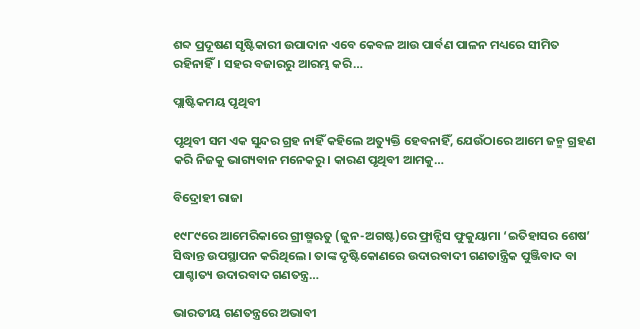ଶବ୍ଦ ପ୍ରଦୂଷଣ ସୃଷ୍ଟିକାରୀ ଉପାଦାନ ଏବେ କେବଳ ଆଉ ପାର୍ବଣ ପାଳନ ମଧ୍ୟରେ ସୀମିତ ରହିନାହିଁ। ସହର ବଜାରରୁ ଆରମ୍ଭ କରି…

ପ୍ଲାଷ୍ଟିକମୟ ପୃଥିବୀ

ପୃଥିବୀ ସମ ଏକ ସୁନ୍ଦର ଗ୍ରହ ନାହିଁ କହିଲେ ଅତ୍ୟୁକ୍ତି ହେବନାହିଁ, ଯେଉଁଠାରେ ଆମେ ଜନ୍ମ ଗ୍ରହଣ କରି ନିଜକୁ ଭାଗ୍ୟବାନ ମନେକରୁ। କାରଣ ପୃଥିବୀ ଆମକୁ…

ବିଦ୍ରୋହୀ ରାଜା

୧୯୮୯ରେ ଆମେରିକାରେ ଗ୍ରୀଷ୍ମଋତୁ (ଜୁନ-ଅଗଷ୍ଟ)ରେ ଫ୍ରାନ୍ସିସ ଫୁକୁୟାମା ‘ଇତିହାସର ଶେଷ’ ସିଦ୍ଧାନ୍ତ ଉପସ୍ଥାପନ କରିଥିଲେ। ତାଙ୍କ ଦୃଷ୍ଟିକୋଣରେ ଉଦାରବାଦୀ ଗଣତାନ୍ତ୍ରିକ ପୁଞ୍ଜିବାଦ ବା ପାଶ୍ଚାତ୍ୟ ଉଦାରବାଦ ଗଣତନ୍ତ୍ର…

ଭାରତୀୟ ଗଣତନ୍ତ୍ରରେ ଅଭାବୀ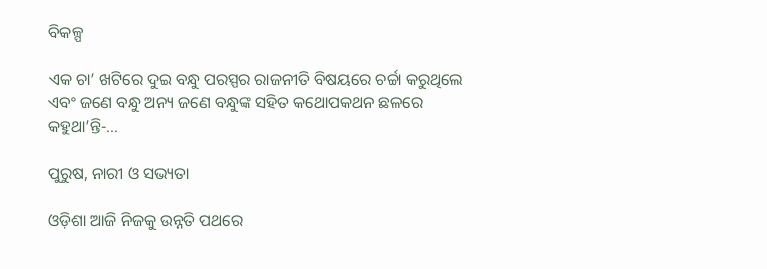ବିକଳ୍ପ

ଏକ ଚା’ ଖଟିରେ ଦୁଇ ବନ୍ଧୁ ପରସ୍ପର ରାଜନୀତି ବିଷୟରେ ଚର୍ଚ୍ଚା କରୁଥିଲେ ଏବଂ ଜଣେ ବନ୍ଧୁ ଅନ୍ୟ ଜଣେ ବନ୍ଧୁଙ୍କ ସହିତ କଥୋପକଥନ ଛଳରେ କହୁଥା’ନ୍ତି-…

ପୁରୁଷ, ନାରୀ ଓ ସଭ୍ୟତା

ଓଡ଼ିଶା ଆଜି ନିଜକୁ ଉନ୍ନତି ପଥରେ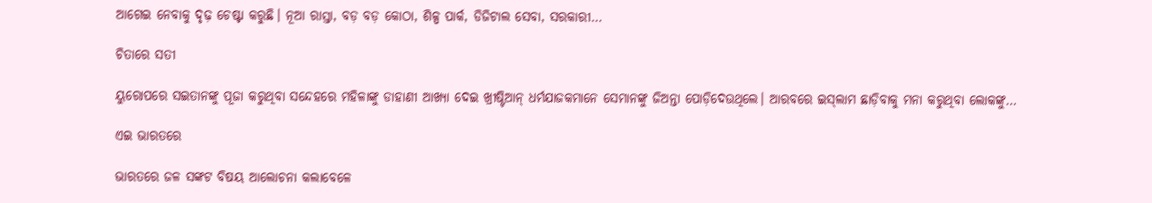ଆଗେଇ ନେବାକୁ ଦୃଢ଼ ଚେଷ୍ଟା କରୁଛି। ନୂଆ ରାସ୍ତା, ବଡ଼ ବଡ଼ କୋଠା, ଶିଳ୍ପ ପାର୍କ, ଡିଜିଟାଲ ସେବା, ସରକାରୀ…

ଚିତାରେ ସତୀ

ୟୁରୋପରେ ସଇତାନଙ୍କୁ ପୂଜା କରୁଥିବା ସନ୍ଦେହରେ ମହିଳାଙ୍କୁ ଡାହାଣୀ ଆଖ୍ୟା ଦେଇ ଖ୍ରୀଷ୍ଟିଆନ୍‌ ଧର୍ମଯାଜକମାନେ ସେମାନଙ୍କୁ ଜିଅନ୍ତା ପୋଡ଼ିଦେଉଥିଲେ। ଆରବରେ ଇସ୍‌ଲାମ ଛାଡ଼ିବାକୁ ମନା କରୁଥିବା ଲୋକଙ୍କୁ…

ଏଇ ଭାରତରେ

ଭାରତରେ ଜଳ ସଙ୍କଟ ବିଷୟ ଆଲୋଚନା କଲାବେଳେ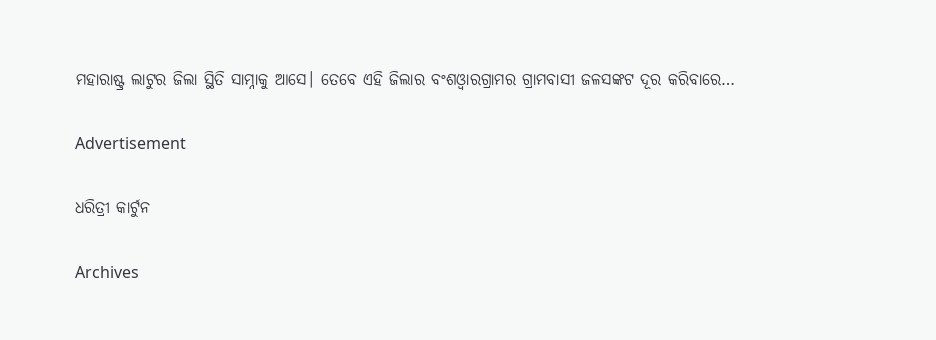ମହାରାଷ୍ଟ୍ର ଲାଟୁର ଜିଲା ସ୍ଥିତି ସାମ୍ନାକୁ ଆସେ। ତେବେ ଏହି ଜିଲାର ବଂଶଓ୍ବାରଗ୍ରାମର ଗ୍ରାମବାସୀ ଜଳସଙ୍କଟ ଦୂର କରିବାରେ…

Advertisement

ଧରିତ୍ରୀ କାର୍ଟୁନ

Archives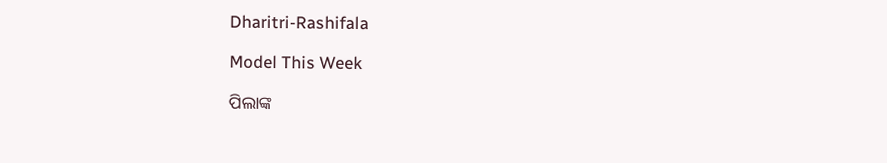Dharitri-Rashifala

Model This Week

ପିଲାଙ୍କ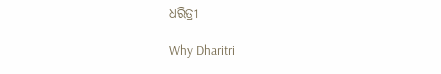ଧରିତ୍ରୀ

Why Dharitri